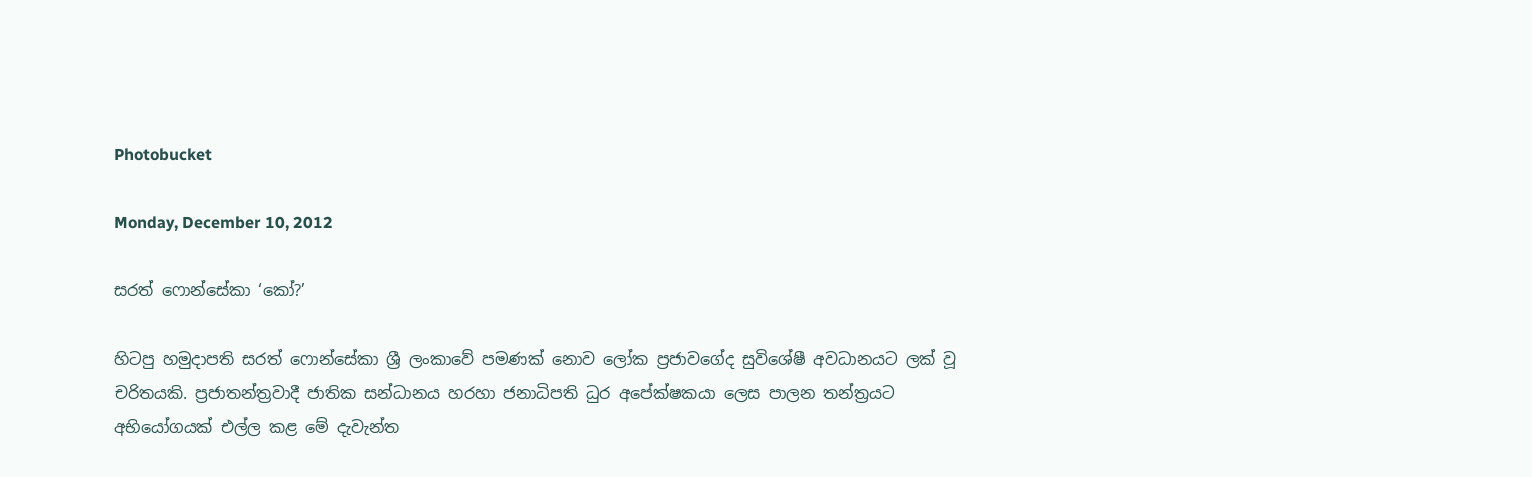Photobucket

Monday, December 10, 2012

සරත් ෆොන්සේකා ‘කෝ?’

හිටපු හමුදාපති සරත් ෆොන්සේකා ශ්‍රී ලංකාවේ පමණක් නොව ලෝක ප්‍රජාවගේද සුවිශේෂී අවධානයට ලක් වූ චරිතයකි. ප්‍රජාතන්ත්‍රවාදී ජාතික සන්ධානය හරහා ජනාධිපති ධුර අපේක්ෂකයා ලෙස පාලන තන්ත්‍රයට අභියෝගයක් එල්ල කළ මේ දැවැන්ත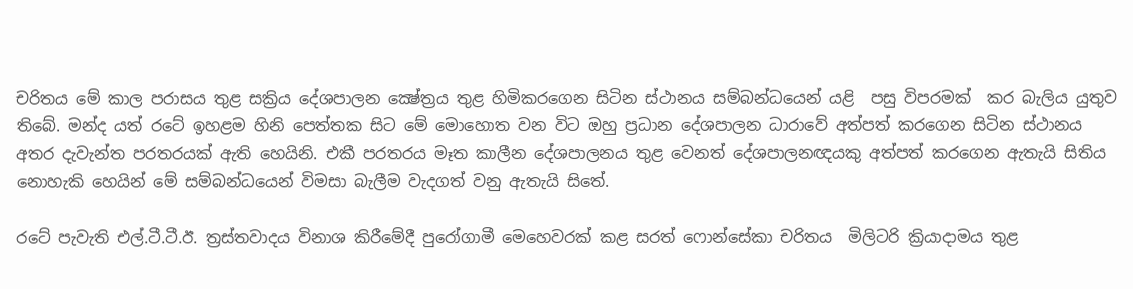චරිතය මේ කාල පරාසය තුළ සක්‍රිය දේශපාලන ක්‍ෂේත්‍රය තුළ හිමිකරගෙන සිටින ස්ථානය සම්බන්ධයෙන් යළි  පසු විපරමක්  කර බැලිය යුතුව තිබේ. මන්ද යත් රටේ ඉහළම හිනි පෙත්තක සිට මේ මොහොත වන විට ඔහු ප්‍රධාන දේශපාලන ධාරාවේ අත්පත් කරගෙන සිටින ස්ථානය අතර දැවැන්ත පරතරයක් ඇති හෙයිනි. එකී පරතරය මෑත කාලීන දේශපාලනය තුළ වෙනත් දේශපාලනඥයකු අත්පත් කරගෙන ඇතැයි සිතිය නොහැකි හෙයින් මේ සම්බන්ධයෙන් විමසා බැලීම වැදගත් වනු ඇතැයි සිතේ.

රටේ පැවැති එල්.ටී.ටී.ඊ. ත්‍රස්තවාදය විනාශ කිරීමේදී පුරෝගාමී මෙහෙවරක් කළ සරත් ෆොන්සේකා චරිතය  මිලිටරි ක්‍රියාදාමය තුළ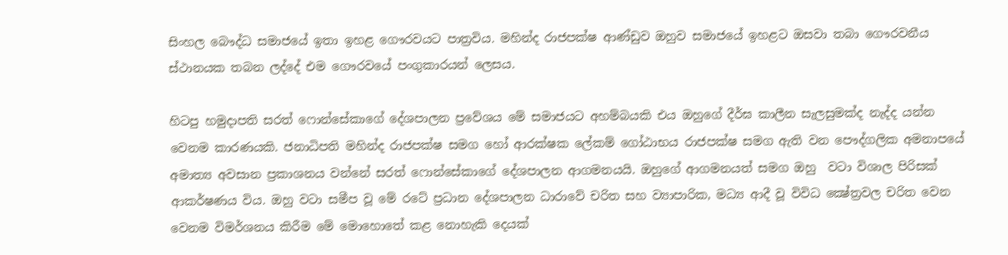සිංහල බෞද්ධ සමාජයේ ඉතා ඉහළ ගෞරවයට පාත්‍රවිය. මහින්ද රාජපක්ෂ ආණ්ඩුව ඔහුව සමාජයේ ඉහළට ඔසවා තබා ගෞරවනීය ස්ථානයක තබන ලද්දේ එම ගෞරවයේ පංගුකාරයන් ලෙසය.

හිටපු හමුදාපති සරත් ෆොන්සේකාගේ දේශපාලන ප්‍රවේශය මේ සමාජයට අහම්බයකි එය ඔහුගේ දීර්ඝ කාලීන සැලසුමක්ද නැද්ද යන්න වෙනම කාරණයකි. ජනාධිපති මහින්ද රාජපක්ෂ සමග හෝ ආරක්ෂක ‍ලේකම් ගෝඨාභය රාජපක්ෂ සමග ඇති වන පෞද්ගලික අමනාපයේ අමාත්‍ය අවසාන ප්‍රකාශනය වන්නේ සරත් ෆොන්සේකාගේ දේශපාලන ආගමනයයි. ඔහුගේ ආගමනයත් සමග ඔහු  වටා විශාල පිරිසක් ආකර්ෂණය විය. ඔහු වටා සමීප වූ මේ රටේ ප්‍රධාන දේශපාලන ධාරාවේ චරිත සහ ව්‍යාපාරික, මධ්‍ය ආදී වූ විවිධ ක්‍ෂේත්‍රවල චරිත වෙන වෙනම විමර්ශනය කිරීම මේ මොහොතේ කළ නොහැකි දෙයක්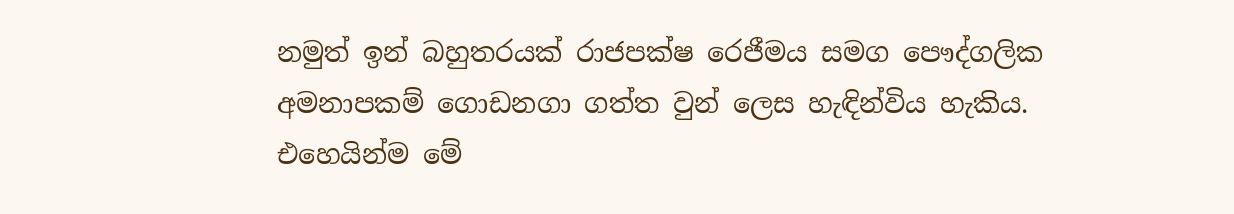නමුත් ඉන් බහුතරයක් රාජපක්ෂ රෙජීමය සමග පෞද්ගලික අමනාපකම් ගොඩනගා ගත්ත වුන් ලෙස හැඳින්විය හැකිය. එහෙයින්ම මේ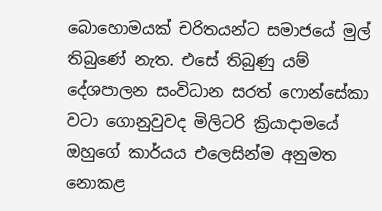බොහොමයක් චරිතයන්ට සමාජයේ මුල් තිබුණේ නැත. එසේ තිබුණු යම් දේශපාලන සංවිධාන සරත් ෆොන්සේකා වටා ගොනුවුවද මිලිටරි ක්‍රියාදාමයේ ඔහුගේ කාර්යය එලෙසින්ම අනුමත නොකළ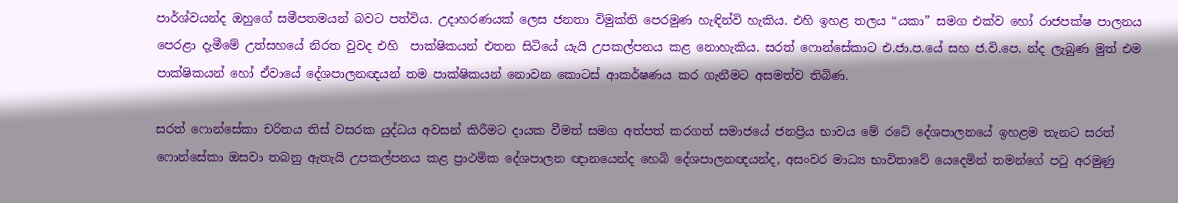පාර්ශ්වයන්ද ඔහුගේ සමීපතමයන් බවට පත්විය. උදාහරණයක් ලෙස ජනතා විමුක්ති පෙරමුණ හැඳින්වි හැකිය. එහි ඉහළ තලය “යකා” සමග එක්ව හෝ රාජපක්ෂ පාලනය පෙරළා දැමීමේ උත්සහයේ නිරත වුවද එහි  පාක්ෂිකයන් එතන සිටියේ යැයි උපකල්පනය කළ නොහැකිය. සරත් ෆොන්සේකාට එ.ජා.ප.යේ සහ ජ.වි.පෙ. න්ද ලැබුණ මුත් එම පාක්ෂිකයන් හෝ ඒවායේ දේශපාලනඥයන් තම පාක්ෂිකයන් නොවන කොටස් ආකර්ෂණය කර ගැනීමට අසමත්ව තිබිණ.

සරත් ෆොන්සේකා චරිතය තිස් වසරක යුද්ධය අවසන් කිරීමට දායක වීමත් සමග අත්පත් කරගත් සමාජයේ ජනප්‍රිය භාවය මේ රටේ දේශපාලනයේ ඉහළම තැනට සරත් ෆොන්සේකා ඔසවා තබනු ඇතැයි උපකල්පනය කළ ප්‍රාථමික දේශපාලන ඥානයෙන්ද හෙබි දේශපාලනඥයන්ද, අසංවර මාධ්‍ය භාවිතාවේ යෙදෙමින් තමන්ගේ පටු අරමුණු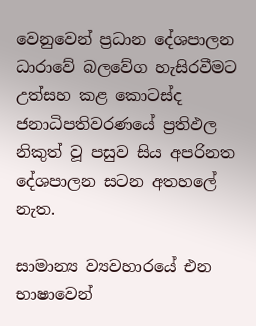වෙනුවෙන් ප්‍රධාන දේශපාලන ධාරාවේ බලවේග හැසිරවීමට උත්සහ කළ කොටස්ද ජනාධිපතිවරණයේ ප්‍රතිඵල නිකුත් වූ පසුව සිය අපරිනත දේශපාලන සටන අතහ‍ලේ නැත.

සාමාන්‍ය ව්‍යවහාරයේ එන භාෂාවෙන්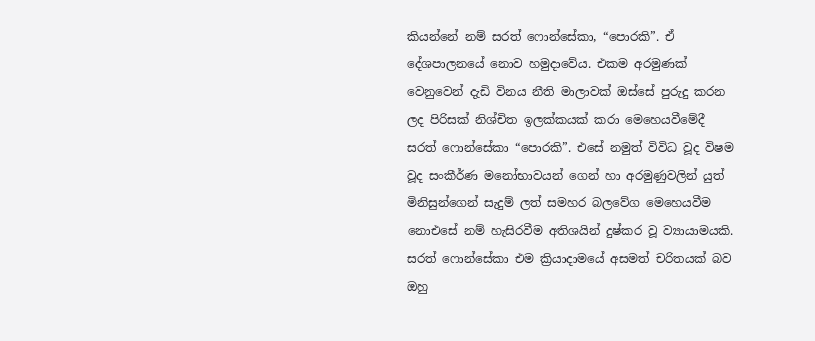කියන්නේ නම් සරත් ෆොන්සේකා, “පොරකි”. ඒ දේශපාලනයේ නොව හමුදාවේය. එකම අරමුණක් වෙනුවෙන් දැඩි විනය නීති මාලාවක් ඔස්සේ පුරුදු කරන ලද පිරිසක් නිශ්චිත ඉලක්කයක් කරා මෙහෙයවීමේදී සරත් ෆොන්සේකා “පොරකි”. එසේ නමුත් විවිධ වූද විෂම වූද සංකීර්ණ මනෝභාවයන් ගෙන් හා අරමුණුවලින් යුත් මිනිසුන්ගෙන් සැදුම් ලත් සමහර බලවේග මෙහෙයවීම නොඑසේ නම් හැසිරවීම අතිශයින් දුෂ්කර වූ ව්‍යායාමයකි. සරත් ෆොන්සේකා එම ක්‍රියාදාමයේ අසමත් චරිතයක් බව ඔහු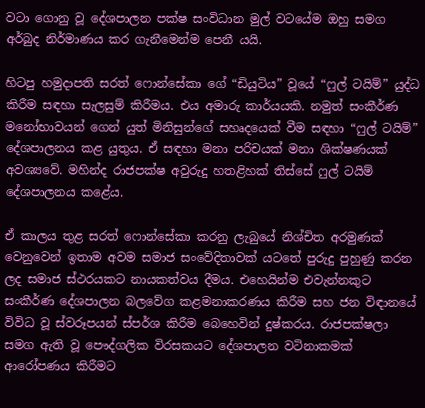වටා ගොනු වූ දේශපාලන පක්ෂ සංවිධාන මුල් වටයේම ඔහු සමග අර්බුද නිර්මාණය කර ගැනීමෙන්ම පෙනී යයි.

හිටපු හමුදාපති සරත් ෆොන්සේකා ගේ “ඩියුටිය” වූයේ “ෆුල් ටයිම්” යුද්ධ කිරීම සඳහා සැලසුම් කිරීමය. එය අමාරු කාර්යයකි. නමුත් සංකීර්ණ මනෝභාවයන් ගෙන් යුත් මිනිසුන්ගේ සහෘදයෙක් වීම සඳහා “ෆුල් ටයිම්” දේශපාලනය කළ යුතුය. ඒ සඳහා මනා පරිචයක් මනා ශික්ෂණයක් අවශ්‍යවේ. මහින්ද රාජපක්ෂ අවුරුදු හතළිහක් තිස්සේ ෆුල් ටයිම් දේශපාලනය කළේය.

ඒ කාලය තුළ සරත් ෆොන්සේකා කරනු ලැබුයේ නිශ්චිත අරමුණක් වෙනුවෙන් ඉතාම අවම සමාජ සංවේදිතාවක් යටතේ පුරුදු පුහුණු කරන ලද සමාජ ස්ථරයකට නායකත්වය දීමය. එහෙයින්ම එවැන්නකුට සංකීර්ණ දේශපාලන බලවේග කළමනාකරණය කිරීම සහ ජන විඳානයේ විවිධ වූ ස්වරූපයන් ස්පර්ශ කිරීම බෙහෙවින් දුෂ්කරය. රාජපක්ෂලා සමග ඇති වූ පෞද්ගලික විරසකයට දේශපාලන වටිනාකමක් ආරෝපණය කිරීමට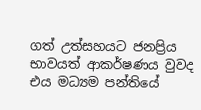ගත් උත්සහයට ජනප්‍රිය භාවයත් ආකර්ෂණය වුවද එය මධ්‍යම පන්තියේ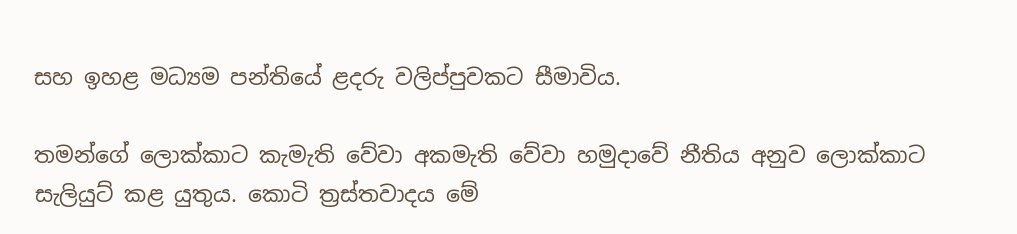සහ ඉහළ මධ්‍යම පන්තියේ ළදරු වලිප්පුවකට සීමාවිය.

තමන්ගේ ලොක්කාට කැමැති වේවා අකමැති වේවා හමුදාවේ නීතිය අනුව ලොක්කාට සැලියුට් කළ යුතුය. කොටි ත්‍රස්තවාදය මේ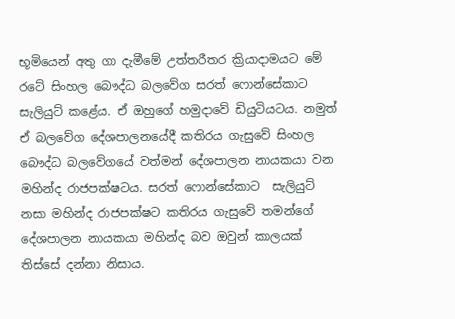භූමියෙන් අතු ගා දැමීමේ උත්තරීතර ක්‍රියාදාමයට මේ රටේ සිංහල බෞද්ධ බලවේග සරත් ෆොන්සේකාට සැලියුට් කළේය. ඒ ඔහුගේ හමුදාවේ ඩියුටියටය. නමුත් ඒ බලවේග දේශපාලනයේදී කතිරය ගැසුවේ සිංහල බෞද්ධ බලවේගයේ වත්මන් දේශපාලන නායකයා වන මහින්ද රාජපක්ෂටය. සරත් ෆොන්සේකාට  සැලියුට්  නසා මහින්ද රාජපක්ෂට කතිරය ගැසුවේ තමන්ගේ දේශපාලන නායකයා මහින්ද බව ඔවුන් කාලයක් තිස්සේ දන්නා නිසාය.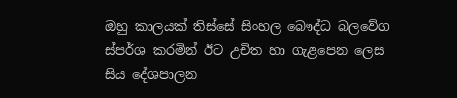ඔහු කාලයක් තිස්සේ සිංහල බෞද්ධ බලවේග ස්පර්ශ කරමින් ඊට උචිත හා ගැළපෙන ලෙස සිය දේශපාලන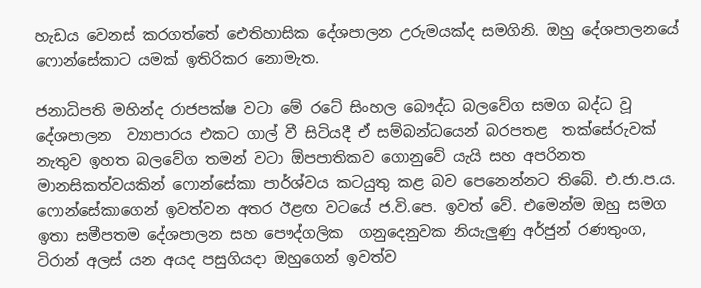හැඩය වෙනස් කරගත්තේ ඓතිහාසික දේශපාලන උරුමයක්ද සමගිනි. ඔහු දේශපාලනයේ ෆොන්සේකාට යමක් ඉතිරිකර නොමැත.

ජනාධිපති මහින්ද රාජපක්ෂ වටා මේ රටේ සිංහල බෞද්ධ බලවේග සමග බද්ධ වූ දේශපාලන  ව්‍යාපාරය එකට ගාල් වී සිටියදී ඒ සම්බන්ධයෙන් බරපතළ  තක්සේරුවක් නැතුව ඉහත බලවේග තමන් වටා ඕපපාතිකව ගොනුවේ යැයි සහ අපරිනත මානසිකත්වයකින් ෆොන්සේකා පාර්ශ්වය කටයුතු කළ බව පෙනෙන්නට තිබේ. එ.ජා.ප.ය. ෆොන්සේකාගෙන් ඉවත්වන අතර ඊළඟ වටයේ ජ.වි.පෙ. ඉවත් වේ. එමෙන්ම ඔහු සමග ඉතා සමීපතම දේශපාලන සහ පෞද්ගලික  ගනුදෙනුවක නියැලුණු අර්ජුන් රණතුංග, ටිරාන් අලස් යන අයද පසුගියදා ඔහුගෙන් ඉවත්ව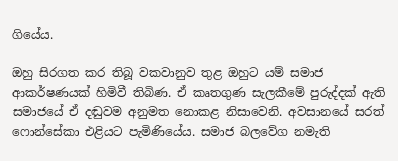ගියේය.

ඔහු සිරගත කර තිබූ වකවානුව තුළ ඔහුට යම් සමාජ ආකර්ෂණයක් හිමිවී තිබිණ. ඒ කෘතගුණ සැලකීමේ පුරුද්දක් ඇති සමාජයේ ඒ දඬුවම අනුමත නොකළ නිසාවෙනි. අවසානයේ සරත් ෆොන්සේකා එළියට පැමිණියේය. සමාජ බලවේග නමැති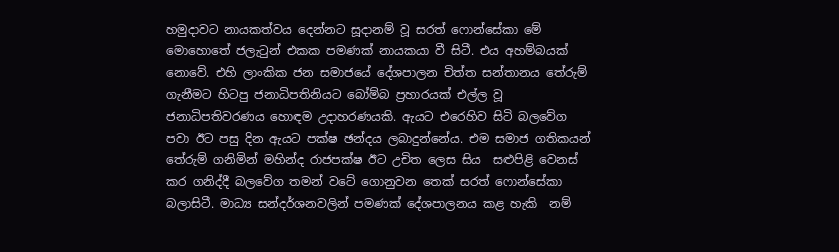හමුදාවට නායකත්වය දෙන්නට සූදානම් වූ සරත් ෆොන්සේකා මේ මොහොතේ ජලැටුන් එකක පමණක් නායකයා වී සිටී. එය අහම්බයක් නොවේ. එහි ලාංකික ජන සමාජයේ දේශපාලන චිත්ත සන්තානය තේරුම් ගැනීමට හිටපු ජනාධිපතිනියට බෝම්බ ප්‍රහාරයක් එල්ල වූ ජනාධිපතිවරණය හොඳම උදාහරණයකි. ඇයට එරෙහිව සිටි බලවේග පවා ඊට පසු දින ඇයට පක්ෂ ඡන්දය ලබාදුන්නේය. එම සමාජ ගතිකයන් තේරුම් ගනිමින් මහින්ද රාජපක්ෂ ඊට උචිත ලෙස සිය  සළුපිළි වෙනස් කර ගනිද්දී බලවේග තමන් වටේ ගොනුවන තෙක් සරත් ෆොන්සේකා බලාසිටී. මාධ්‍ය සන්දර්ශනවලින් පමණක් දේශපාලනය කළ හැකි  නම්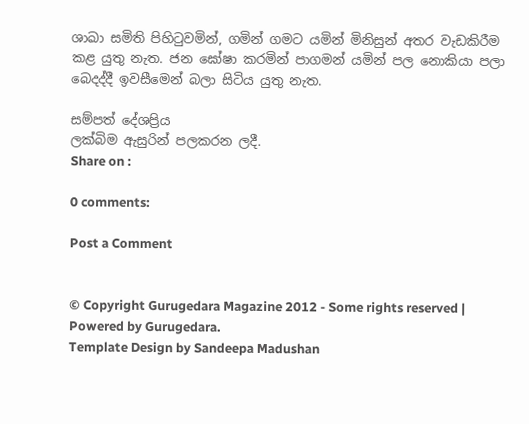ශාඛා සමිති පිහිටුවමින්, ගමින් ගමට යමින් මිනිසුන් අතර වැඩකිරීම කළ යුතු නැත. ජන ඝෝෂා කරමින් පාගමන් යමින් පල නොකියා පලා බෙදද්දී ඉවසීමෙන් බලා සිටිය යුතු නැත.

සම්පත් දේශප්‍රිය
ලක්බිම ඇසුරින් පලකරන ලදී.
Share on :

0 comments:

Post a Comment


© Copyright Gurugedara Magazine 2012 - Some rights reserved | Powered by Gurugedara.
Template Design by Sandeepa Madushan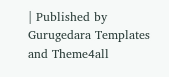| Published by Gurugedara Templates and Theme4all